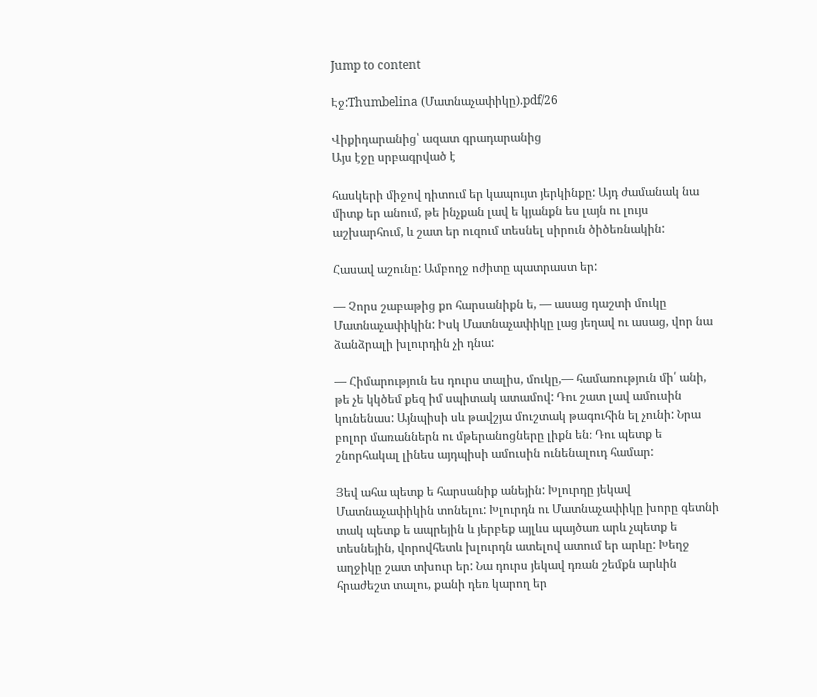Jump to content

Էջ:Thumbelina (Մատնաչափիկը).pdf/26

Վիքիդարանից՝ ազատ գրադարանից
Այս էջը սրբագրված է

հասկերի միջով դիտում եր կապույտ յերկինքը: Այդ ժամանակ նա միտք եր անում, թե ինչքան լավ ե կյանքն ես լայն ու լույս աշխարհում, և շատ եր ուզում տեսնել սիրուն ծիծեռնակին:

Հասավ աշունը: Ամբողջ ոժիտը պատրաստ եր:

— Չորս շաբաթից քո հարսանիքն ե, — ասաց դաշտի մուկը Մատնաչափիկին: Իսկ Մատնաչափիկը լաց յեղավ ու ասաց, վոր նա ձանձրալի խլուրդին չի դնա:

— Հիմարություն ես դուրս տալիս, մուկը,— համառություն մի՛ անի, թե չե կկծեմ քեզ իմ սպիտակ ատամով: Դու շատ լավ ամուսին կունենաս: Այնպիսի սև թավշյա մուշտակ թագուհին ել չունի: Նրա բոլոր մառաններն ու մթերանոցները լիքն են։ Դու պետք ե շնորհակալ լինես այդպիսի ամուսին ունենալուդ համար:

Յեվ ահա պետք ե հարսանիք անեյին: Խլուրդը յեկավ Մատնաչափիկին տոնելու: Խլուրդն ու Մատնաչափիկը խորը գետնի տակ պետք ե ապրեյին և յերբեք այլևս պայծառ արև չպետք ե տեսնեյին, վորովհետև խլուրդն ատելով ատում եր արևը: Խեղջ աղջիկը շատ տխուր եր: Նա դուրս յեկավ դռան շեմքն արևին հրաժեշտ տալու, քանի դեռ կարող եր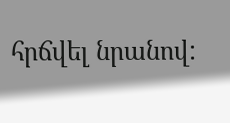հրճվել նրանով: